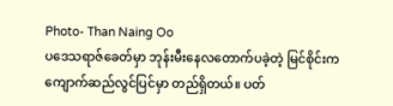Photo- Than Naing Oo
ပဒေသရာဇ်ခေတ်မှာ ဘုန်းမီးနေလတောက်ပခဲ့တဲ့ မြင်စိုင်းက ကျောက်ဆည်လွင်ပြင်မှာ တည်ရှိတယ်။ ပတ်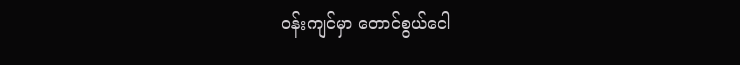ဝန်းကျင်မှာ တောင်စွယ်ငေါ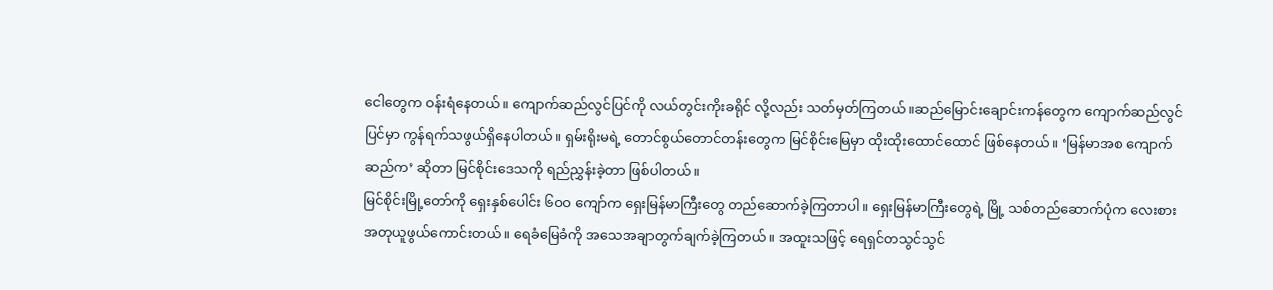ငေါတွေက ဝန်းရံနေတယ်။ ကျောက်ဆည်လွင်ပြင်ကို လယ်တွင်းကိုးခရိုင် လို့လည်း သတ်မှတ်ကြတယ်။ဆည်မြောင်းချောင်းကန်တွေက ကျောက်ဆည်လွင်ပြင်မှာ ကွန်ရက်သဖွယ်ရှိနေပါတယ်။ ရှမ်းရိုးမရဲ့ တောင်စွယ်တောင်တန်းတွေက မြင်စိုင်းမြေမှာ ထိုးထိုးထောင်ထောင် ဖြစ်နေတယ်။ ‘မြန်မာအစ ကျောက်ဆည်က’ ဆိုတာ မြင်စိုင်းဒေသကို ရည်ညွှန်းခဲ့တာ ဖြစ်ပါတယ်။
မြင်စိုင်းမြို့တော်ကို ရှေးနှစ်ပေါင်း ၆ဝဝ ကျော်က ရှေးမြန်မာကြီးတွေ တည်ဆောက်ခဲ့ကြတာပါ။ ရှေးမြန်မာကြီးတွေရဲ့ မြို့ သစ်တည်ဆောက်ပုံက လေးစားအတုယူဖွယ်ကောင်းတယ်။ ရေခံမြေခံကို အသေအချာတွက်ချက်ခဲ့ကြတယ်။ အထူးသဖြင့် ရေရှင်တသွင်သွင်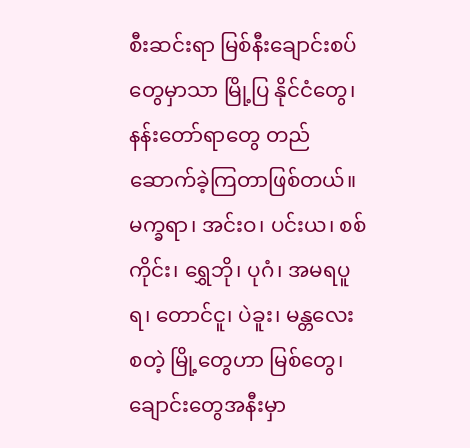စီးဆင်းရာ မြစ်နီးချောင်းစပ်တွေမှာသာ မြို့ပြ နိုင်ငံတွေ၊ နန်းတော်ရာတွေ တည်ဆောက်ခဲ့ကြတာဖြစ်တယ်။ မက္ခရာ၊ အင်းဝ၊ ပင်းယ၊ စစ်ကိုင်း၊ ရွှေဘို၊ ပုဂံ၊ အမရပူရ၊ တောင်ငူ၊ ပဲခူး၊ မန္တလေး စတဲ့ မြို့တွေဟာ မြစ်တွေ၊ ချောင်းတွေအနီးမှာ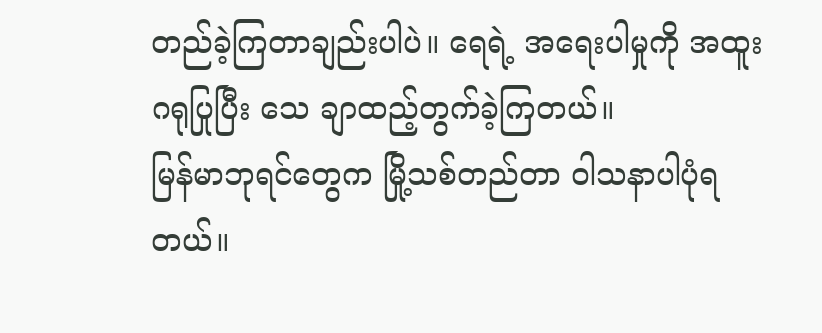တည်ခဲ့ကြတာချည်းပါပဲ။ ရေရဲ့ အရေးပါမှုကို အထူးဂရုပြုပြီး သေ ချာထည့်တွက်ခဲ့ကြတယ်။
မြန်မာဘုရင်တွေက မြို့သစ်တည်တာ ဝါသနာပါပုံရတယ်။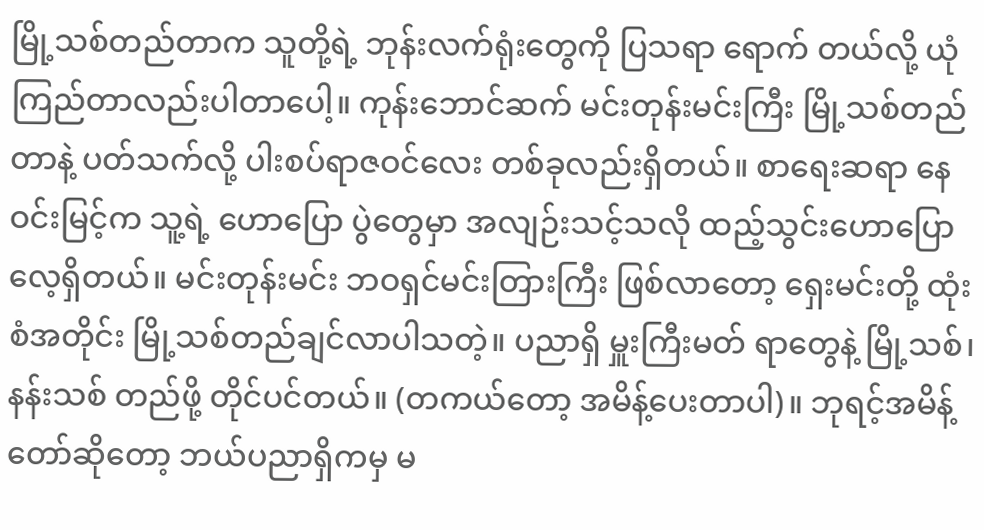မြို့သစ်တည်တာက သူတို့ရဲ့ ဘုန်းလက်ရုံးတွေကို ပြသရာ ရောက် တယ်လို့ ယုံကြည်တာလည်းပါတာပေါ့။ ကုန်းဘောင်ဆက် မင်းတုန်းမင်းကြီး မြို့သစ်တည်တာနဲ့ ပတ်သက်လို့ ပါးစပ်ရာဇဝင်လေး တစ်ခုလည်းရှိတယ်။ စာရေးဆရာ နေဝင်းမြင့်က သူ့ရဲ့ ဟောပြော ပွဲတွေမှာ အလျဉ်းသင့်သလို ထည့်သွင်းဟောပြောလေ့ရှိတယ်။ မင်းတုန်းမင်း ဘဝရှင်မင်းတြားကြီး ဖြစ်လာတော့ ရှေးမင်းတို့ ထုံးစံအတိုင်း မြို့သစ်တည်ချင်လာပါသတဲ့။ ပညာရှိ မှူးကြီးမတ် ရာတွေနဲ့ မြို့သစ်၊ နန်းသစ် တည်ဖို့ တိုင်ပင်တယ်။ (တကယ်တော့ အမိန့်ပေးတာပါ)။ ဘုရင့်အမိန့်တော်ဆိုတော့ ဘယ်ပညာရှိကမှ မ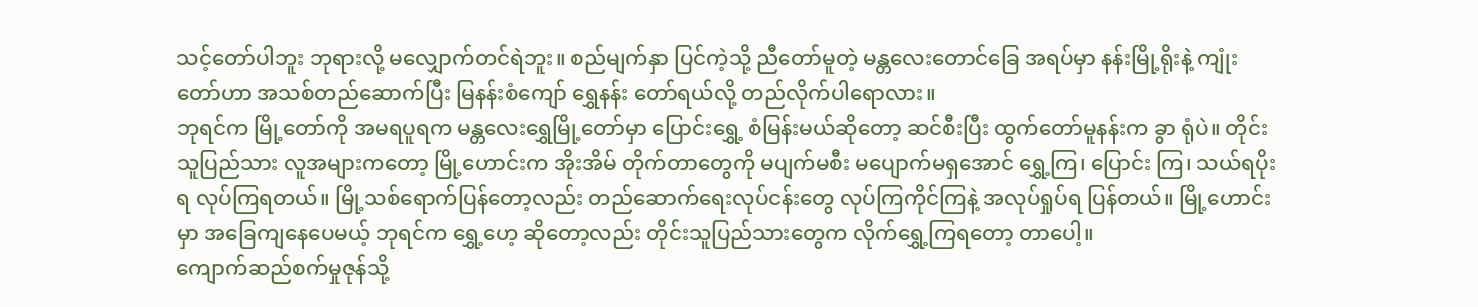သင့်တော်ပါဘူး ဘုရားလို့ မလျှောက်တင်ရဲဘူး။ စည်မျက်နှာ ပြင်ကဲ့သို့ ညီတော်မူတဲ့ မန္တလေးတောင်ခြေ အရပ်မှာ နန်းမြို့ရိုးနဲ့ ကျုံးတော်ဟာ အသစ်တည်ဆောက်ပြီး မြနန်းစံကျော် ရွှေနန်း တော်ရယ်လို့ တည်လိုက်ပါရောလား။
ဘုရင်က မြို့တော်ကို အမရပူရက မန္တလေးရွှေမြို့တော်မှာ ပြောင်းရွှေ့ စံမြန်းမယ်ဆိုတော့ ဆင်စီးပြီး ထွက်တော်မူနန်းက ခွာ ရုံပဲ။ တိုင်းသူပြည်သား လူအများကတော့ မြို့ဟောင်းက အိုးအိမ် တိုက်တာတွေကို မပျက်မစီး မပျောက်မရှအောင် ရွှေ့ကြ၊ ပြောင်း ကြ၊ သယ်ရပိုးရ လုပ်ကြရတယ်။ မြို့သစ်ရောက်ပြန်တော့လည်း တည်ဆောက်ရေးလုပ်ငန်းတွေ လုပ်ကြကိုင်ကြနဲ့ အလုပ်ရှုပ်ရ ပြန်တယ်။ မြို့ဟောင်းမှာ အခြေကျနေပေမယ့် ဘုရင်က ရွှေ့ဟေ့ ဆိုတော့လည်း တိုင်းသူပြည်သားတွေက လိုက်ရွှေ့ကြရတော့ တာပေါ့။
ကျောက်ဆည်စက်မှုဇုန်သို့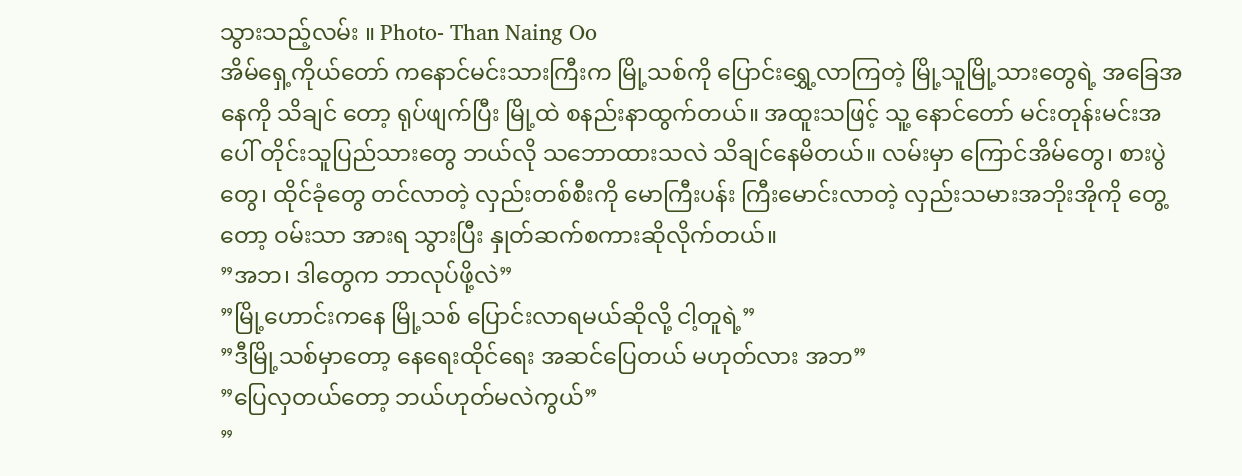သွားသည့်လမ်း ။ Photo- Than Naing Oo
အိမ်ရှေ့ကိုယ်တော် ကနောင်မင်းသားကြီးက မြို့သစ်ကို ပြောင်းရွှေ့လာကြတဲ့ မြို့သူမြို့သားတွေရဲ့ အခြေအနေကို သိချင် တော့ ရုပ်ဖျက်ပြီး မြို့ထဲ စနည်းနာထွက်တယ်။ အထူးသဖြင့် သူ့ နောင်တော် မင်းတုန်းမင်းအပေါ် တိုင်းသူပြည်သားတွေ ဘယ်လို သဘောထားသလဲ သိချင်နေမိတယ်။ လမ်းမှာ ကြောင်အိမ်တွေ၊ စားပွဲတွေ၊ ထိုင်ခုံတွေ တင်လာတဲ့ လှည်းတစ်စီးကို မောကြီးပန်း ကြီးမောင်းလာတဲ့ လှည်းသမားအဘိုးအိုကို တွေ့တော့ ဝမ်းသာ အားရ သွားပြီး နှုတ်ဆက်စကားဆိုလိုက်တယ်။
”အဘ၊ ဒါတွေက ဘာလုပ်ဖို့လဲ”
”မြို့ဟောင်းကနေ မြို့သစ် ပြောင်းလာရမယ်ဆိုလို့ ငါ့တူရဲ့”
”ဒီမြို့သစ်မှာတော့ နေရေးထိုင်ရေး အဆင်ပြေတယ် မဟုတ်လား အဘ”
”ပြေလှတယ်တော့ ဘယ်ဟုတ်မလဲကွယ်”
”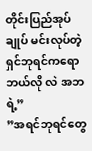တိုင်းပြည်အုပ်ချုပ် မင်းလုပ်တဲ့ ရှင်ဘုရင်ကရော ဘယ်လို လဲ အဘရဲ့”
”အရင်ဘုရင်တွေ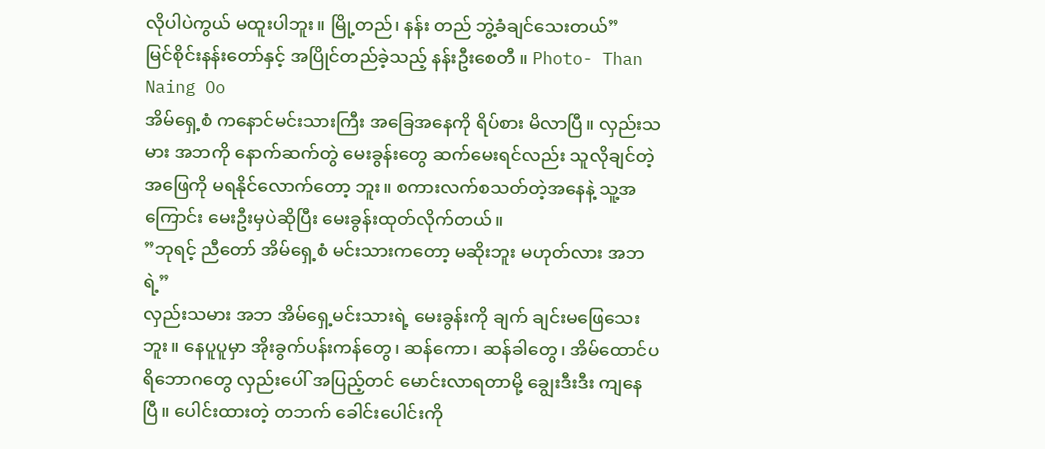လိုပါပဲကွယ် မထူးပါဘူး။ မြို့တည်၊ နန်း တည် ဘွဲ့ခံချင်သေးတယ်”
မြင်စိုင်းနန်းတော်နှင့် အပြိုင်တည်ခဲ့သည့် နန်းဦးစေတီ ။ Photo- Than Naing Oo
အိမ်ရှေ့စံ ကနောင်မင်းသားကြီး အခြေအနေကို ရိပ်စား မိလာပြီ။ လှည်းသမား အဘကို နောက်ဆက်တွဲ မေးခွန်းတွေ ဆက်မေးရင်လည်း သူလိုချင်တဲ့ အဖြေကို မရနိုင်လောက်တော့ ဘူး။ စကားလက်စသတ်တဲ့အနေနဲ့ သူ့အကြောင်း မေးဦးမှပဲဆိုပြီး မေးခွန်းထုတ်လိုက်တယ်။
”ဘုရင့် ညီတော် အိမ်ရှေ့စံ မင်းသားကတော့ မဆိုးဘူး မဟုတ်လား အဘရဲ့”
လှည်းသမား အဘ အိမ်ရှေ့မင်းသားရဲ့ မေးခွန်းကို ချက် ချင်းမဖြေသေးဘူး။ နေပူပူမှာ အိုးခွက်ပန်းကန်တွေ၊ ဆန်ကော၊ ဆန်ခါတွေ၊ အိမ်ထောင်ပရိဘောဂတွေ လှည်းပေါ် အပြည့်တင် မောင်းလာရတာမို့ ချွေးဒီးဒီး ကျနေပြီ။ ပေါင်းထားတဲ့ တဘက် ခေါင်းပေါင်းကို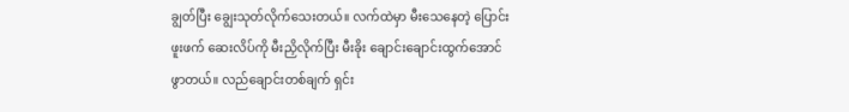ချွတ်ပြီး ချွေးသုတ်လိုက်သေးတယ်။ လက်ထဲမှာ မီးသေနေတဲ့ ပြောင်းဖူးဖက် ဆေးလိပ်ကို မီးညှိလိုက်ပြီး မီးခိုး ချောင်းချောင်းထွက်အောင် ဖွာတယ်။ လည်ချောင်းတစ်ချက် ရှင်း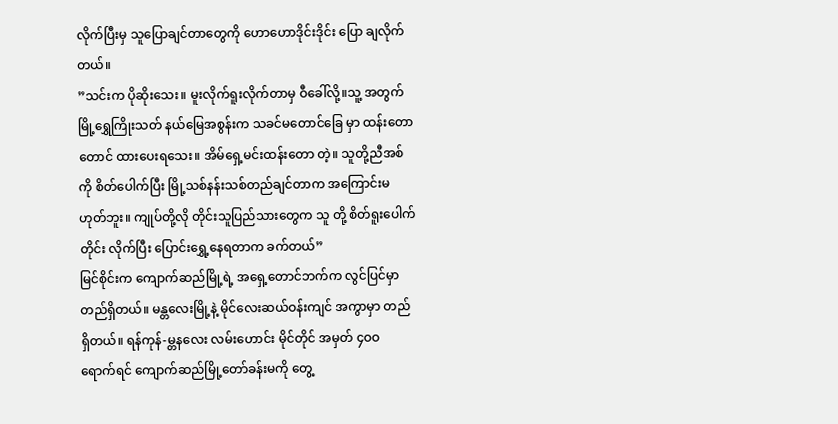လိုက်ပြီးမှ သူပြောချင်တာတွေကို ဟောဟောဒိုင်းဒိုင်း ပြော ချလိုက်တယ်။
”သင်းက ပိုဆိုးသေး။ မူးလိုက်ရူးလိုက်တာမှ ဝီခေါ်လို့။သူ့ အတွက် မြို့ရွှေကြိုးသတ် နယ်မြေအစွန်းက သခင်မတောင်ခြေ မှာ ထန်းတောတောင် ထားပေးရသေး။ အိမ်ရှေ့မင်းထန်းတော တဲ့။ သူတို့ညီအစ်ကို စိတ်ပေါက်ပြီး မြို့သစ်နန်းသစ်တည်ချင်တာက အကြောင်းမဟုတ်ဘူး။ ကျုပ်တို့လို တိုင်းသူပြည်သားတွေက သူ တို့ စိတ်ရူးပေါက်တိုင်း လိုက်ပြီး ပြောင်းရွှေ့နေရတာက ခက်တယ်”
မြင်စိုင်းက ကျောက်ဆည်မြို့ရဲ့ အရှေ့တောင်ဘက်က လွင်ပြင်မှာ တည်ရှိတယ်။ မန္တလေးမြို့နဲ့ မိုင်လေးဆယ်ဝန်းကျင် အကွာမှာ တည်ရှိတယ်။ ရန်ကုန်-မ္တနလေး လမ်းဟောင်း မိုင်တိုင် အမှတ် ၄ဝဝ ရောက်ရင် ကျောက်ဆည်မြို့တော်ခန်းမကို တွေ့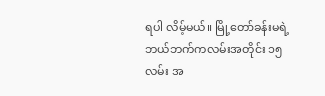ရပါ လိမ့်မယ်။ မြို့တော်ခန်းမရဲ့ ဘယ်ဘက်ကလမ်းအတိုင်း ၁၅ လမ်း အ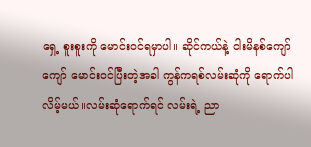ရှေ့ စူးစူးကို မောင်းဝင်ရမှာပါ။ ဆိုင်ကယ်နဲ့ ငါးမိနစ်ကျော်ကျော် မောင်းဝင်ပြီးတဲ့အခါ ကွန်ကရစ်လမ်းဆုံကို ရောက်ပါလိမ့်မယ်။လမ်းဆုံရောက်ရင် လမ်းရဲ့ ညာ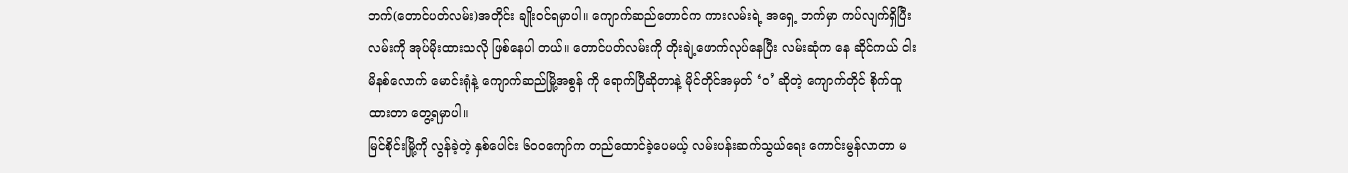ဘက်(တောင်ပတ်လမ်း)အတိုင်း ချိုးဝင်ရမှာပါ။ ကျောက်ဆည်တောင်က ကားလမ်းရဲ့ အရှေ့ ဘက်မှာ ကပ်လျက်ရှိပြီး လမ်းကို အုပ်မိုးထားသလို ဖြစ်နေပါ တယ်။ တောင်ပတ်လမ်းကို တိုးချဲ့ဖောက်လုပ်နေပြီး လမ်းဆုံက နေ ဆိုင်ကယ် ငါးမိနစ်လောက် မောင်းရုံနဲ့ ကျောက်ဆည်မြို့အစွန် ကို ရောက်ပြီဆိုတာနဲ့ မိုင်တိုင်အမှတ် ‘ဝ’ ဆိုတဲ့ ကျောက်တိုင် စိုက်ထူထားတာ တွေ့ရမှာပါ။
မြင်စိုင်းမြို့ကို လွန်ခဲ့တဲ့ နှစ်ပေါင်း ၆ဝဝကျော်က တည်ထောင်ခဲ့ပေမယ့် လမ်းပန်းဆက်သွယ်ရေး ကောင်းမွန်လာတာ မ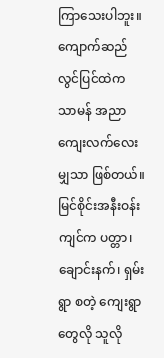ကြာသေးပါဘူး။ ကျောက်ဆည်လွင်ပြင်ထဲက သာမန် အညာ ကျေးလက်လေးမျှသာ ဖြစ်တယ်။ မြင်စိုင်းအနီးဝန်းကျင်က ပတ္တာ၊ ချောင်းနက်၊ ရှမ်းရွာ စတဲ့ ကျေးရွာတွေလို သူလို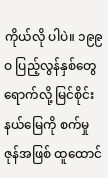ကိုယ်လို ပါပဲ။ ၁၉၉ဝ ပြည့်လွန်နှစ်တွေ ရောက်လို့ မြင်စိုင်းနယ်မြေကို စက်မှုဇုန်အဖြစ် ထူထောင်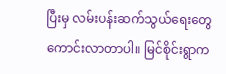ပြီးမှ လမ်းပန်းဆက်သွယ်ရေးတွေ ကောင်းလာတာပါ။ မြင်စိုင်းရွာက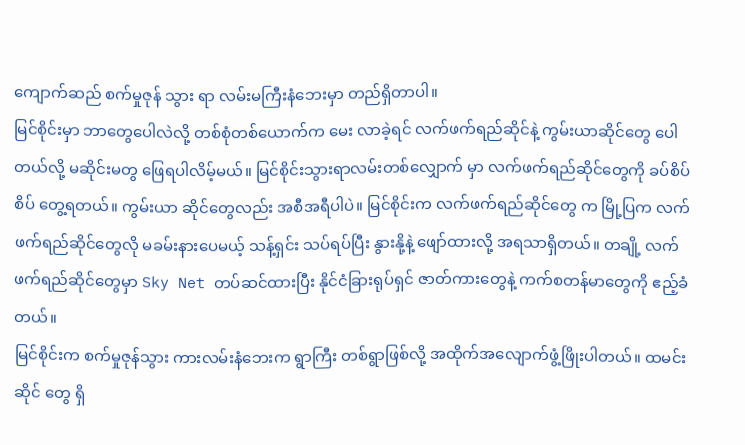ကျောက်ဆည် စက်မှုဇုန် သွား ရာ လမ်းမကြီးနံဘေးမှာ တည်ရှိတာပါ။
မြင်စိုင်းမှာ ဘာတွေပေါလဲလို့ တစ်စုံတစ်ယောက်က မေး လာခဲ့ရင် လက်ဖက်ရည်ဆိုင်နဲ့ ကွမ်းယာဆိုင်တွေ ပေါတယ်လို့ မဆိုင်းမတွ ဖြေရပါလိမ့်မယ်။ မြင်စိုင်းသွားရာလမ်းတစ်လျှောက် မှာ လက်ဖက်ရည်ဆိုင်တွေကို ခပ်စိပ်စိပ် တွေ့ရတယ်။ ကွမ်းယာ ဆိုင်တွေလည်း အစီအရီပါပဲ။ မြင်စိုင်းက လက်ဖက်ရည်ဆိုင်တွေ က မြို့ပြက လက်ဖက်ရည်ဆိုင်တွေလို မခမ်းနားပေမယ့် သန့်ရှင်း သပ်ရပ်ပြီး နွားနို့နဲ့ ဖျော်ထားလို့ အရသာရှိတယ်။ တချို့ လက် ဖက်ရည်ဆိုင်တွေမှာ Sky Net တပ်ဆင်ထားပြီး နိုင်ငံခြားရုပ်ရှင် ဇာတ်ကားတွေနဲ့ ကက်စတန်မာတွေကို ဧည့်ခံတယ်။
မြင်စိုင်းက စက်မှုဇုန်သွား ကားလမ်းနံဘေးက ရွာကြီး တစ်ရွာဖြစ်လို့ အထိုက်အလျောက်ဖွံ့ဖြိုးပါတယ်။ ထမင်းဆိုင် တွေ ရှိ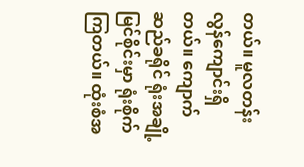တယ်။ မူလတန်းလွန်ကျောင်းရှိတယ်။ ကျောက်ဆည်ခရိုင် ရုံးအချို့ မြင်စိုင်းမှာ ရုံးစိုက်ကြတယ်။ ထုံးစံအ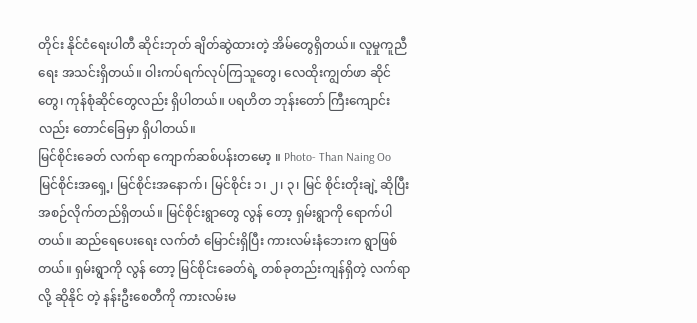တိုင်း နိုင်ငံရေးပါတီ ဆိုင်းဘုတ် ချိတ်ဆွဲထားတဲ့ အိမ်တွေရှိတယ်။ လူမှုကူညီရေး အသင်းရှိတယ်။ ဝါးကပ်ရက်လုပ်ကြသူတွေ၊ လေထိုးကျွတ်ဖာ ဆိုင်တွေ၊ ကုန်စုံဆိုင်တွေလည်း ရှိပါတယ်။ ပရဟိတ ဘုန်းတော် ကြီးကျောင်းလည်း တောင်ခြေမှာ ရှိပါတယ်။
မြင်စိုင်းခေတ် လက်ရာ ကျောက်ဆစ်ပန်းတမော့ ။ Photo- Than Naing Oo
မြင်စိုင်းအရှေ့၊ မြင်စိုင်းအနောက်၊ မြင်စိုင်း ၁၊ ၂၊ ၃၊ မြင် စိုင်းတိုးချဲ့ ဆိုပြီး အစဉ်လိုက်တည်ရှိတယ်။ မြင်စိုင်းရွာတွေ လွန် တော့ ရှမ်းရွာကို ရောက်ပါတယ်။ ဆည်ရေပေးရေး လက်တံ မြောင်းရှိပြီး ကားလမ်းနံဘေးက ရွာဖြစ်တယ်။ ရှမ်းရွာကို လွန် တော့ မြင်စိုင်းခေတ်ရဲ့ တစ်ခုတည်းကျန်ရှိတဲ့ လက်ရာလို့ ဆိုနိုင် တဲ့ နန်းဦးစေတီကို ကားလမ်းမ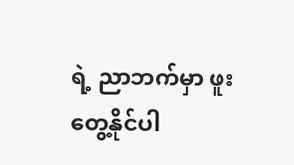ရဲ့ ညာဘက်မှာ ဖူးတွေ့နိုင်ပါ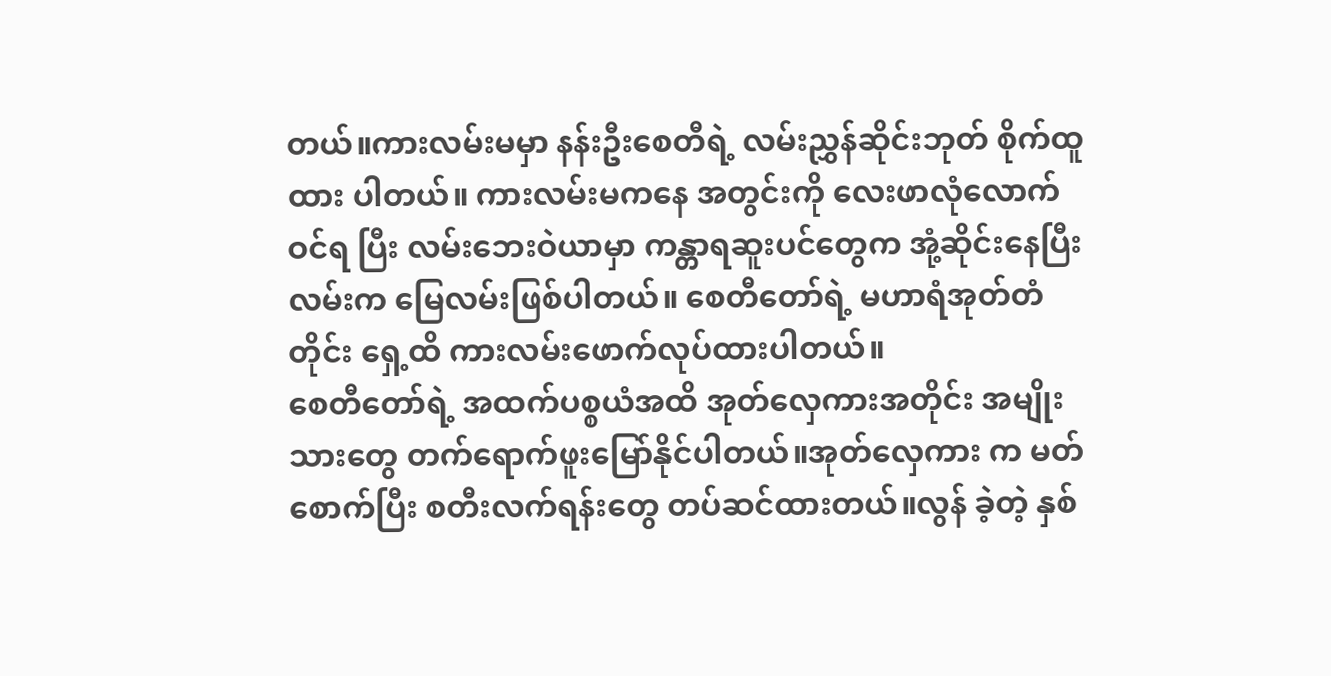တယ်။ကားလမ်းမမှာ နန်းဦးစေတီရဲ့ လမ်းညွှန်ဆိုင်းဘုတ် စိုက်ထူထား ပါတယ်။ ကားလမ်းမကနေ အတွင်းကို လေးဖာလုံလောက် ဝင်ရ ပြီး လမ်းဘေးဝဲယာမှာ ကန္တာရဆူးပင်တွေက အုံ့ဆိုင်းနေပြီး လမ်းက မြေလမ်းဖြစ်ပါတယ်။ စေတီတော်ရဲ့ မဟာရံအုတ်တံတိုင်း ရှေ့ထိ ကားလမ်းဖောက်လုပ်ထားပါတယ်။
စေတီတော်ရဲ့ အထက်ပစ္စယံအထိ အုတ်လှေကားအတိုင်း အမျိုးသားတွေ တက်ရောက်ဖူးမြော်နိုင်ပါတယ်။အုတ်လှေကား က မတ်စောက်ပြီး စတီးလက်ရန်းတွေ တပ်ဆင်ထားတယ်။လွန် ခဲ့တဲ့ နှစ်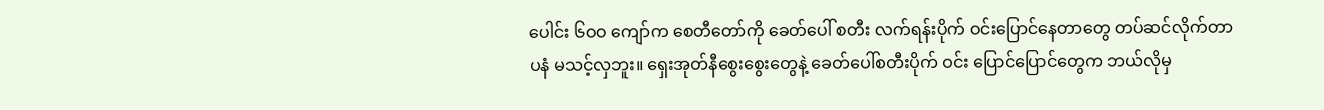ပေါင်း ၆ဝဝ ကျော်က စေတီတော်ကို ခေတ်ပေါ် စတီး လက်ရန်းပိုက် ဝင်းပြောင်နေတာတွေ တပ်ဆင်လိုက်တာ ပနံ မသင့်လှဘူး။ ရှေးအုတ်နီစွေးစွေးတွေနဲ့ ခေတ်ပေါ်စတီးပိုက် ဝင်း ပြောင်ပြောင်တွေက ဘယ်လိုမှ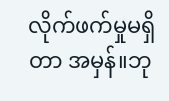လိုက်ဖက်မှုမရှိတာ အမှန်။ဘု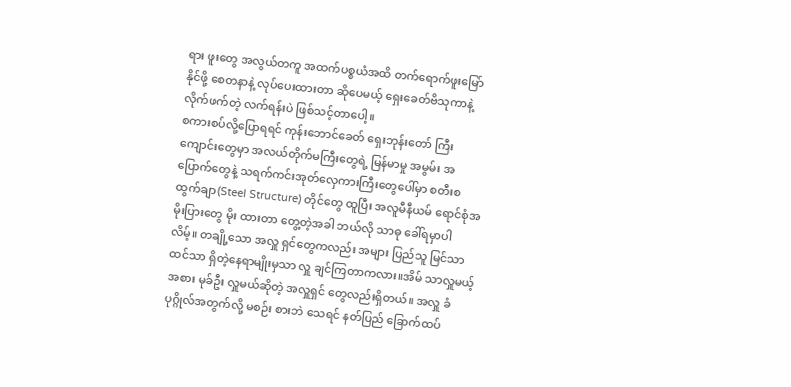ရား ဖူးတွေ အလွယ်တကူ အထက်ပစ္စယံအထိ တက်ရောက်ဖူးမြော် နိုင်ဖို့ စေတနာနဲ့ လုပ်ပေးထားတာ ဆိုပေမယ့် ရှေးခေတ်ဗိသုကာနဲ့ လိုက်ဖက်တဲ့ လက်ရန်းပဲ ဖြစ်သင့်တာပေါ့။
စကားစပ်လို့ပြောရရင် ကုန်းဘောင်ခေတ် ရှေးဘုန်းတော် ကြီးကျောင်းတွေမှာ အလယ်တိုက်မကြီးတွေရဲ့ မြန်မာမှု အမွမ်း အပြောက်တွေနဲ့ သရက်ကင်းအုတ်လှေကားကြီးတွေပေါ်မှာ စတီးစထွက်ချာ(Steel Structure) တိုင်တွေ ထူပြီး အလူမီနီယမ် ရောင်စုံအမိုးပြားတွေ မိုး ထားတာ တွေ့တဲ့အခါ ဘယ်လို သာဓု ခေါ်ရမှာပါ လိမ့်။ တချို့သော အလှူ ရှင်တွေကလည်း အများ ပြည်သူ မြင်သာထင်သာ ရှိတဲ့နေရာမျိုးမှသာ လှူ ချင်ကြတာကလား။အိမ် သာလှူမယ့်အစား မုခ်ဦး လှူမယ်ဆိုတဲ့ အလှူရှင် တွေလည်းရှိတယ်။ အလှူ ခံပုဂ္ဂိုလ်အတွက်လို့ မစဉ်း စားဘဲ သေရင် နတ်ပြည် ခြောက်ထပ်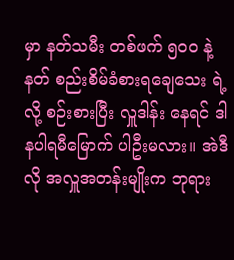မှာ နတ်သမီး တစ်ဖက် ၅ဝဝ နဲ့ နတ် စည်းစိမ်ခံစားရချေသေး ရဲ့လို့ စဉ်းစားပြီး လှူဒါန်း နေရင် ဒါနပါရမီမြောက် ပါဦးမလား။ အဲဒီလို အလှူအတန်းမျိုးက ဘုရား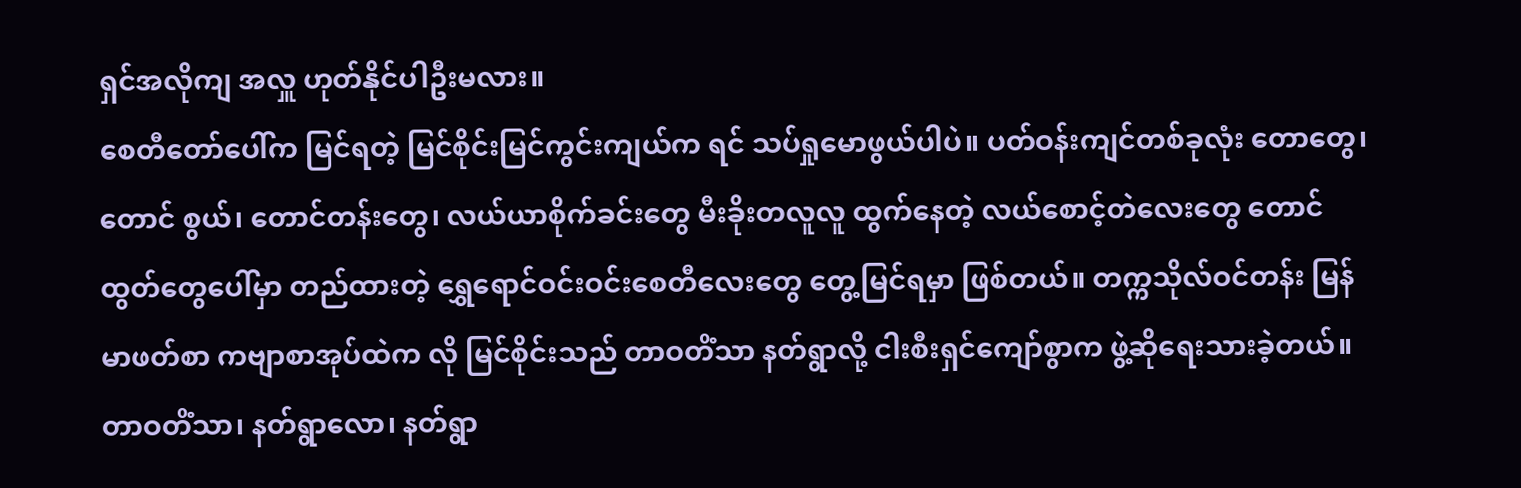ရှင်အလိုကျ အလှူ ဟုတ်နိုင်ပါဦးမလား။
စေတီတော်ပေါ်က မြင်ရတဲ့ မြင်စိုင်းမြင်ကွင်းကျယ်က ရင် သပ်ရှုမောဖွယ်ပါပဲ။ ပတ်ဝန်းကျင်တစ်ခုလုံး တောတွေ၊ တောင် စွယ်၊ တောင်တန်းတွေ၊ လယ်ယာစိုက်ခင်းတွေ မီးခိုးတလူလူ ထွက်နေတဲ့ လယ်စောင့်တဲလေးတွေ တောင်ထွတ်တွေပေါ်မှာ တည်ထားတဲ့ ရွှေရောင်ဝင်းဝင်းစေတီလေးတွေ တွေ့မြင်ရမှာ ဖြစ်တယ်။ တက္ကသိုလ်ဝင်တန်း မြန်မာဖတ်စာ ကဗျာစာအုပ်ထဲက လို မြင်စိုင်းသည် တာဝတိံသာ နတ်ရွာလို့ ငါးစီးရှင်ကျော်စွာက ဖွဲ့ဆိုရေးသားခဲ့တယ်။
တာဝတိံသာ၊ နတ်ရွာလော၊ နတ်ရွာ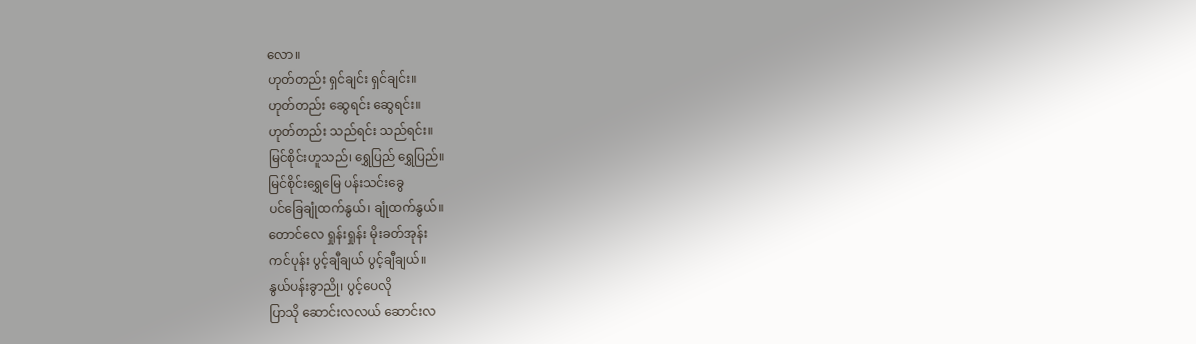လော။
ဟုတ်တည်း ရှင်ချင်း ရှင်ချင်း။
ဟုတ်တည်း ဆွေရင်း ဆွေရင်း။
ဟုတ်တည်း သည်ရင်း သည်ရင်း။
မြင်စိုင်းဟူသည်၊ ရွှေပြည် ရွှေပြည်။
မြင်စိုင်းရွှေမြေ ပန်းသင်းခွေ
ပင်ခြေချုံထက်နွယ်၊ ချုံထက်နွယ်။
တောင်လေ ရှုန်းရှုန်း မိုးခတ်အုန်း
ကင်ပုန်း ပွင့်ချီချယ် ပွင့်ချီချယ်။
နွယ်ပန်းခွာညို၊ ပွင့်ပေလို
ပြာသို ဆောင်းလလယ် ဆောင်းလ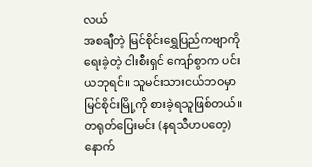လယ်
အစချီတဲ့ မြင်စိုင်းရွှေပြည်ကဗျာကို ရေးခဲ့တဲ့ ငါးစီးရှင် ကျော်စွာက ပင်းယဘုရင်။ သူမင်းသားငယ်ဘဝမှာ မြင်စိုင်းမြို့ကို စားခဲ့ရသူဖြစ်တယ်။ တရုတ်ပြေးမင်း (နရသီဟပတေ့)နောက်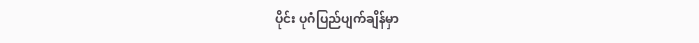ပိုင်း ပုဂံပြည်ပျက်ချိန်မှာ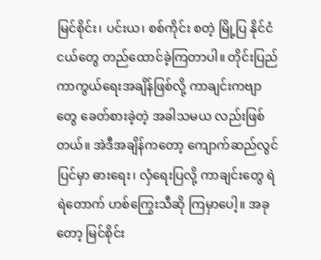မြင်စိုင်း၊ ပင်းယ၊ စစ်ကိုင်း စတဲ့ မြို့ပြ နိုင်ငံငယ်တွေ တည်ထောင်ခဲ့ကြတာပါ။ တိုင်းပြည်ကာကွယ်ရေးအချိန်ဖြစ်လို့ ကာချင်းကဗျာတွေ ခေတ်စားခဲ့တဲ့ အခါသမယ လည်းဖြစ်တယ်။ အဲဒီအချိန်ကတော့ ကျောက်ဆည်လွင်ပြင်မှာ ဓားရေး၊ လှံရေးပြလို့ ကာချင်းတွေ ရဲရဲတောက် ဟစ်ကြွေးသီဆို ကြမှာပေါ့။ အခုတော့ မြင်စိုင်း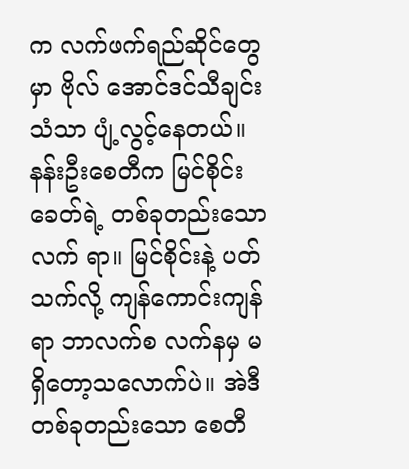က လက်ဖက်ရည်ဆိုင်တွေမှာ ဗိုလ် အောင်ဒင်သီချင်းသံသာ ပျံ့လွင့်နေတယ်။
နန်းဦးစေတီက မြင်စိုင်းခေတ်ရဲ့ တစ်ခုတည်းသော လက် ရာ။ မြင်စိုင်းနဲ့ ပတ်သက်လို့ ကျန်ကောင်းကျန်ရာ ဘာလက်စ လက်နမှ မရှိတော့သလောက်ပဲ။ အဲဒီတစ်ခုတည်းသော စေတီ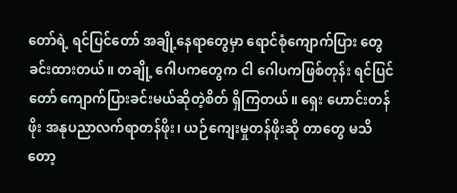တော်ရဲ့ ရင်ပြင်တော် အချို့နေရာတွေမှာ ရောင်စုံကျောက်ပြား တွေ ခင်းထားတယ်။ တချို့ ဂေါပကတွေက ငါ ဂေါပကဖြစ်တုန်း ရင်ပြင်တော် ကျောက်ပြားခင်းမယ်ဆိုတဲ့စိတ် ရှိကြတယ်။ ရှေး ဟောင်းတန်ဖိုး အနုပညာလက်ရာတန်ဖိုး၊ ယဉ်ကျေးမှုတန်ဖိုးဆို တာတွေ မသိတော့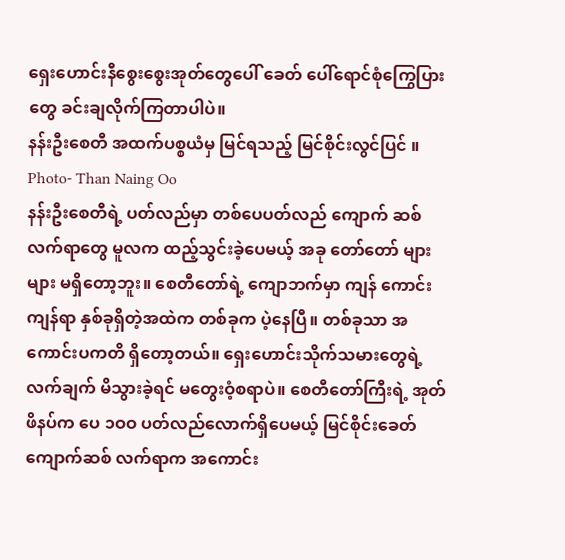ရှေးဟောင်းနီစွေးစွေးအုတ်တွေပေါ် ခေတ် ပေါ်ရောင်စုံကြွေပြားတွေ ခင်းချလိုက်ကြတာပါပဲ။
နန်းဦးစေတီ အထက်ပစ္စယံမှ မြင်ရသည့် မြင်စိုင်းလွင်ပြင် ။ Photo- Than Naing Oo
နန်းဦးစေတီရဲ့ ပတ်လည်မှာ တစ်ပေပတ်လည် ကျောက် ဆစ်လက်ရာတွေ မူလက ထည့်သွင်းခဲ့ပေမယ့် အခု တော်တော် များများ မရှိတော့ဘူး။ စေတီတော်ရဲ့ ကျောဘက်မှာ ကျန် ကောင်းကျန်ရာ နှစ်ခုရှိတဲ့အထဲက တစ်ခုက ပဲ့နေပြီ။ တစ်ခုသာ အကောင်းပကတိ ရှိတော့တယ်။ ရှေးဟောင်းသိုက်သမားတွေရဲ့ လက်ချက် မိသွားခဲ့ရင် မတွေးဝံ့စရာပဲ။ စေတီတော်ကြီးရဲ့ အုတ် ဖိနပ်က ပေ ၁ဝဝ ပတ်လည်လောက်ရှိပေမယ့် မြင်စိုင်းခေတ် ကျောက်ဆစ် လက်ရာက အကောင်း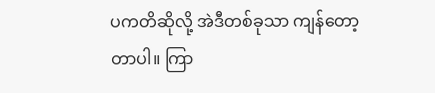ပကတိဆိုလို့ အဲဒီတစ်ခုသာ ကျန်တော့တာပါ။ ကြာ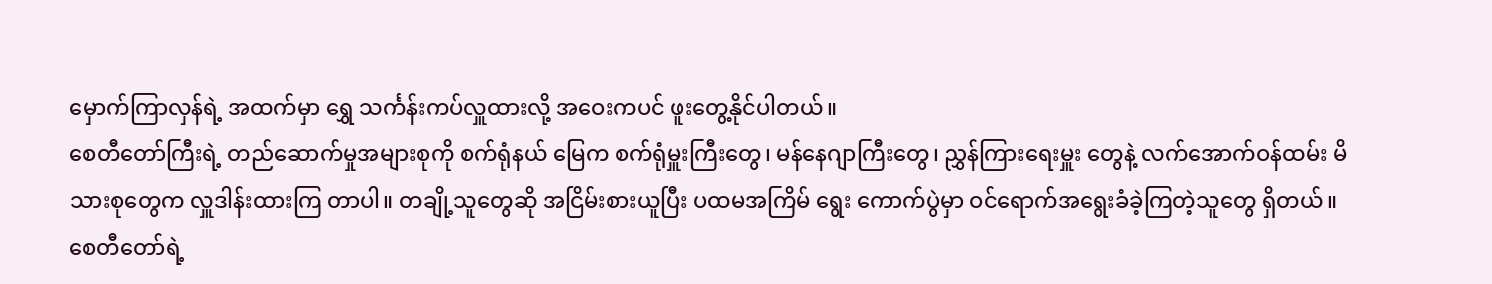မှောက်ကြာလှန်ရဲ့ အထက်မှာ ရွှေ သင်္ကန်းကပ်လှူထားလို့ အဝေးကပင် ဖူးတွေ့နိုင်ပါတယ်။
စေတီတော်ကြီးရဲ့ တည်ဆောက်မှုအများစုကို စက်ရုံနယ် မြေက စက်ရုံမှူးကြီးတွေ၊ မန်နေဂျာကြီးတွေ၊ ညွှန်ကြားရေးမှူး တွေနဲ့ လက်အောက်ဝန်ထမ်း မိသားစုတွေက လှူဒါန်းထားကြ တာပါ။ တချို့သူတွေဆို အငြိမ်းစားယူပြီး ပထမအကြိမ် ရွေး ကောက်ပွဲမှာ ဝင်ရောက်အရွေးခံခဲ့ကြတဲ့သူတွေ ရှိတယ်။
စေတီတော်ရဲ့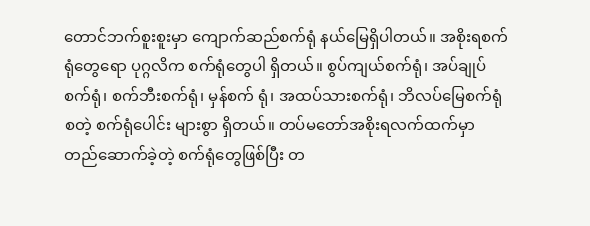တောင်ဘက်စူးစူးမှာ ကျောက်ဆည်စက်ရုံ နယ်မြေရှိပါတယ်။ အစိုးရစက်ရုံတွေရော ပုဂ္ဂလိက စက်ရုံတွေပါ ရှိတယ်။ စွပ်ကျယ်စက်ရုံ၊ အပ်ချုပ်စက်ရုံ၊ စက်ဘီးစက်ရုံ၊ မှန်စက် ရုံ၊ အထပ်သားစက်ရုံ၊ ဘိလပ်မြေစက်ရုံ စတဲ့ စက်ရုံပေါင်း များစွာ ရှိတယ်။ တပ်မတော်အစိုးရလက်ထက်မှာ တည်ဆောက်ခဲ့တဲ့ စက်ရုံတွေဖြစ်ပြီး တ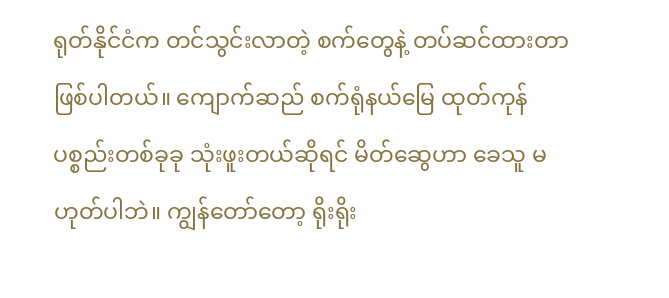ရုတ်နိုင်ငံက တင်သွင်းလာတဲ့ စက်တွေနဲ့ တပ်ဆင်ထားတာ ဖြစ်ပါတယ်။ ကျောက်ဆည် စက်ရုံနယ်မြေ ထုတ်ကုန်ပစ္စည်းတစ်ခုခု သုံးဖူးတယ်ဆိုရင် မိတ်ဆွေဟာ ခေသူ မဟုတ်ပါဘဲ။ ကျွန်တော်တော့ ရိုးရိုး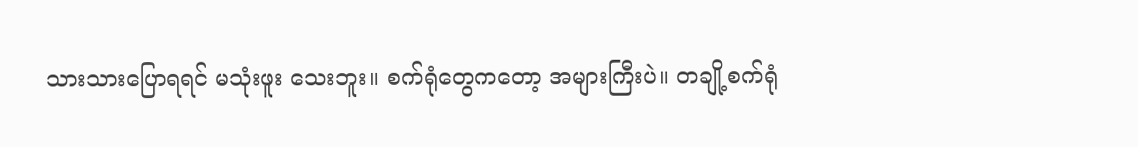သားသားပြောရရင် မသုံးဖူး သေးဘူး။ စက်ရုံတွေကတော့ အများကြီးပဲ။ တချို့စက်ရုံ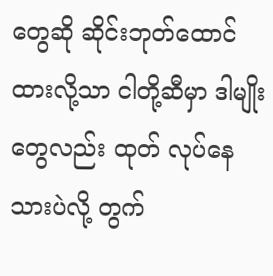တွေဆို ဆိုင်းဘုတ်ထောင်ထားလို့သာ ငါတို့ဆီမှာ ဒါမျိုးတွေလည်း ထုတ် လုပ်နေသားပဲလို့ တွက်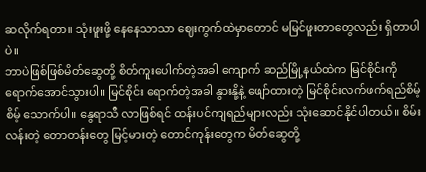ဆလိုက်ရတာ။ သုံးဖူးဖို့ နေနေသာသာ ဈေးကွက်ထဲမှာတောင် မမြင်ဖူးတာတွေလည်း ရှိတာပါပဲ။
ဘာပဲဖြစ်ဖြစ်မိတ်ဆွေတို့ စိတ်ကူးပေါက်တဲ့အခါ ကျောက် ဆည်မြို့နယ်ထဲက မြင်စိုင်းကို ရောက်အောင်သွားပါ။ မြင်စိုင်း ရောက်တဲ့အခါ နွားနို့နဲ့ ဖျော်ထားတဲ့ မြင်စိုင်းလက်ဖက်ရည်စိမ့် စိမ့် သောက်ပါ။ နွေရာသီ လာဖြစ်ရင် ထန်းပင်ကျရည်များလည်း သုံးဆောင်နိုင်ပါတယ်။ စိမ်းလန်းတဲ့ တောတန်းတွေ မြင့်မားတဲ့ တောင်ကုန်းတွေက မိတ်ဆွေတို့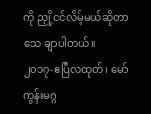ကို ညှို့ငင်လိမ့်မယ်ဆိုတာ သေ ချာပါတယ်။
၂၀၁၇-ဧပြီလထုတ်၊ မော်ကွန်းမဂ္ဂ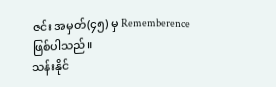ဇင်း အမှတ်(၄၅) မှ Rememberence ဖြစ်ပါသည်။
သန်းနိုင်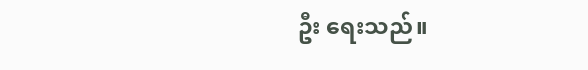ဦး ရေးသည်။